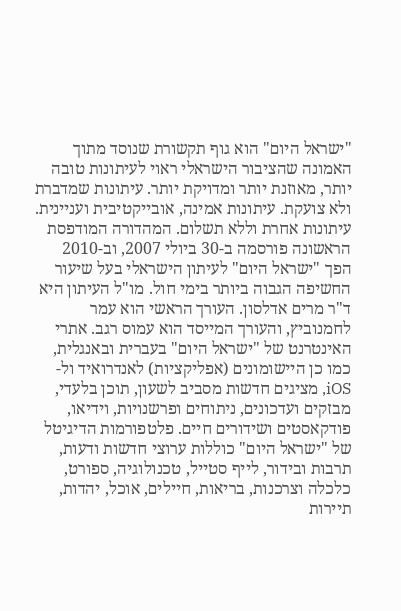"ישראל היום" הוא גוף תקשורת שנוסד מתוך האמונה שהציבור הישראלי ראוי לעיתונות טובה יותר, מאוזנת יותר ומדויקת יותר. עיתונות שמדברת ולא צועקת. עיתונות אמינה, אובייקטיבית ועניינית. עיתונות אחרת וללא תשלום. המהדורה המודפסת הראשונה פורסמה ב-30 ביולי 2007, וב-2010 הפך "ישראל היום" לעיתון הישראלי בעל שיעור החשיפה הגבוה ביותר בימי חול. מו"ל העיתון היא ד"ר מרים אדלסון. העורך הראשי הוא עמר לחמנוביץ, והעורך המייסד הוא עמוס רגב. אתרי האינטרנט של "ישראל היום" בעברית ובאנגלית, כמו כן היישומונים (אפליקציות) לאנדרואיד ול-iOS, מציגים חדשות מסביב לשעון, תוכן בלעדי, מבזקים ועדכונים, ניתוחים ופרשנויות, וידיאו, פודקאסטים ושידורים חיים. פלטפורמות הדיגיטל של "ישראל היום" כוללות ערוצי חדשות ודעות, תרבות ובידור, לייף סטייל, טכנולוגיה, ספורט, כלכלה וצרכנות, בריאות, חיילים, אוכל, יהדות, תיירות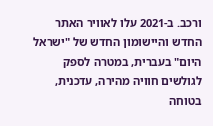ורכב. ב-2021 עלו לאוויר האתר החדש והיישומון החדש של "ישראל היום" בעברית, במטרה לספק לגולשים חוויה מהירה, עדכנית, בטוחה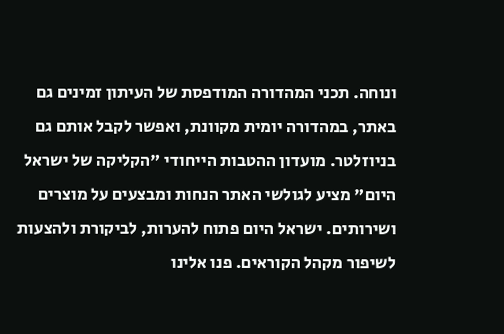ונוחה. תכני המהדורה המודפסת של העיתון זמינים גם באתר, במהדורה יומית מקוונת, ואפשר לקבל אותם גם בניוזלטר. מועדון ההטבות הייחודי "הקליקה של ישראל היום" מציע לגולשי האתר הנחות ומבצעים על מוצרים ושירותים. ישראל היום פתוח להערות, לביקורת ולהצעות לשיפור מקהל הקוראים. פנו אלינו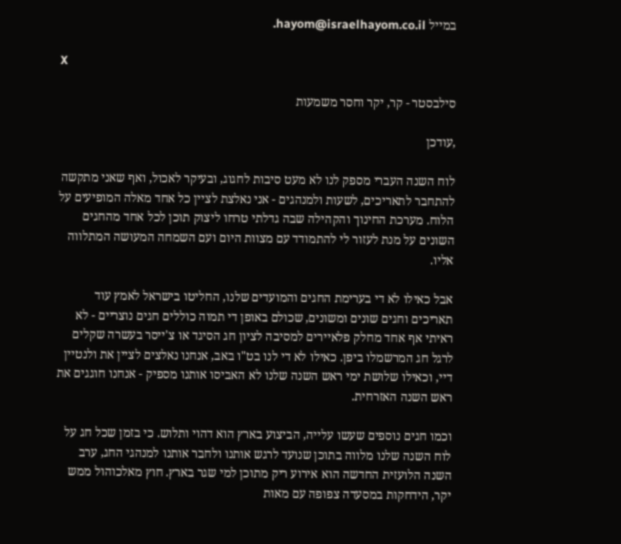במייל hayom@israelhayom.co.il.

X

סילבסטר - קר, יקר וחסר משמעות

,עודכן

לוח השנה העברי מספק לנו לא מעט סיבות לחגוג, ובעיקר לאכול, ואף שאני מתקשה להתחבר לתאריכים, לשעות ולמנהגים - אני נאלצת לציין כל אחד מאלה המופיעים על הלוח. מערכת החינוך והקהילה שבה גדלתי טרחו ליצוק תוכן לכל אחד מהחגים השונים על מנת לעזור לי להתמודד עם מצוות היום ועם השמחה המעושה המתלווה אליו.

אבל כאילו לא די בערימת החגים והמועדים שלנו, החליטו בישראל לאמץ עוד תאריכים וחגים שונים ומשונים, שכולם באופן די תמוה כוללים חגים נוצריים - לא ראיתי אף אחד מחלק פלאיירים למסיבה לציון חג הסיגד או צ'ייסר בעשרה שקלים לרגל חג המרשמלו ביפן. כאילו לא די לנו בט"ו באב, אנחנו נאלצים לציין את ולנטיין דיי, וכאילו שלושת ימי ראש השנה שלנו לא האביסו אותנו מספיק - אנחנו חוגגים את ראש השנה האזרחית.

וכמו חגים נוספים שעשו עלייה, הביצוע בארץ הוא דהוי ותלוש. כי בזמן שכל חג על לוח השנה שלנו מלווה בתוכן שנועד לרגש אותנו ולחבר אותנו למנהגי החג, ערב השנה הלועזית החדשה הוא אירוע ריק מתוכן למי שגר בארץ. חוץ מאלכוהול ממש יקר, הידחקות במסעדה צפופה עם מאות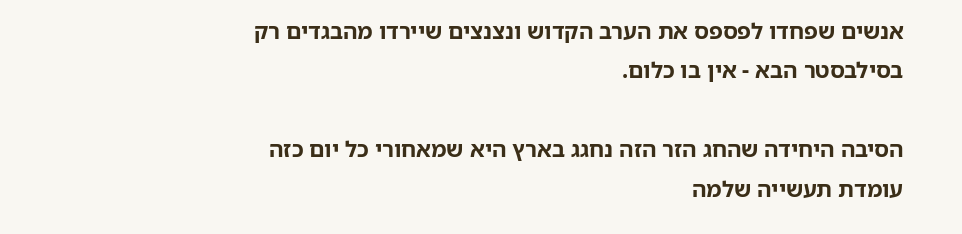אנשים שפחדו לפספס את הערב הקדוש ונצנצים שיירדו מהבגדים רק בסילבסטר הבא - אין בו כלום.

הסיבה היחידה שהחג הזר הזה נחגג בארץ היא שמאחורי כל יום כזה עומדת תעשייה שלמה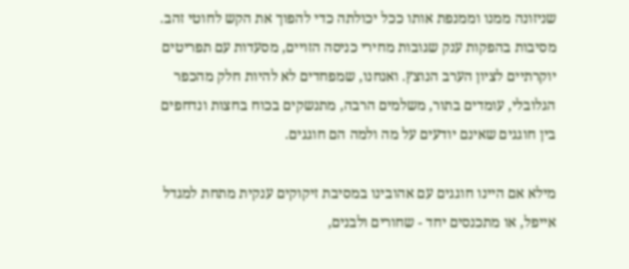שניזונה ממנו וממנפת אותו ככל יכולתה כדי להפוך את הקש לחוטי זהב. מסיבות בהפקות ענק שגובות מחירי כניסה הזויים, מסעדות עם תפריטים יוקרתיים לציון הערב הנוצץ. ואנחנו, שמפחדים לא להיות חלק מהכפר הגלובלי, עומדים בתור, משלמים הרבה, מתנשקים בכוח בחצות ונדחפים בין חוגגים שאינם יודעים על מה ולמה הם חוגגים.

מילא אם היינו חוגגים עם אהובינו במסיבת זיקוקים ענקית מתחת למגדל אייפל, או מתכנסים יחד - שחורים ולבנים,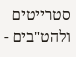סטרייטים ולהט"בים -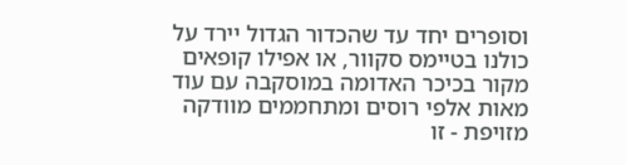וסופרים יחד עד שהכדור הגדול יירד על כולנו בטיימס סקוור, או אפילו קופאים מקור בכיכר האדומה במוסקבה עם עוד מאות אלפי רוסים ומתחממים מוודקה מזויפת - זו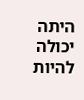היתה יכולה להיות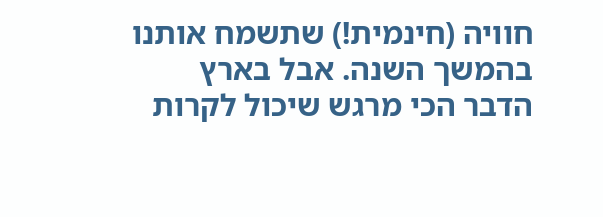חוויה (חינמית!) שתשמח אותנו בהמשך השנה. אבל בארץ הדבר הכי מרגש שיכול לקרות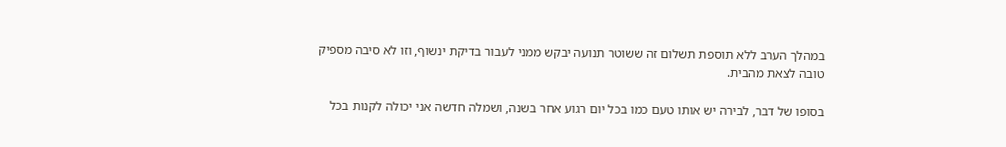במהלך הערב ללא תוספת תשלום זה ששוטר תנועה יבקש ממני לעבור בדיקת ינשוף, וזו לא סיבה מספיק טובה לצאת מהבית.

בסופו של דבר, לבירה יש אותו טעם כמו בכל יום רגוע אחר בשנה, ושמלה חדשה אני יכולה לקנות בכל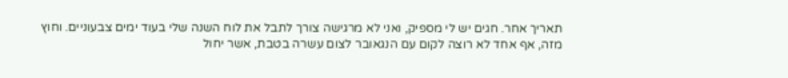תאריך אחר. חגים יש לי מספיק, ואני לא מרגישה צורך לתבל את לוח השנה שלי בעוד ימים צבעוניים. וחוץ מזה, אף אחד לא רוצה לקום עם הנגאובר לצום עשרה בטבת, אשר יחול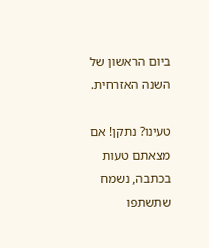ביום הראשון של השנה האזרחית.

טעינו? נתקן! אם מצאתם טעות בכתבה, נשמח שתשתפו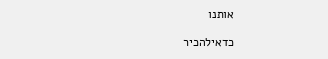אותנו

כדאילהכיר